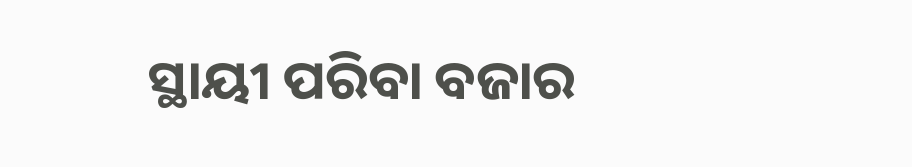ସ୍ଥାୟୀ ପରିବା ବଜାର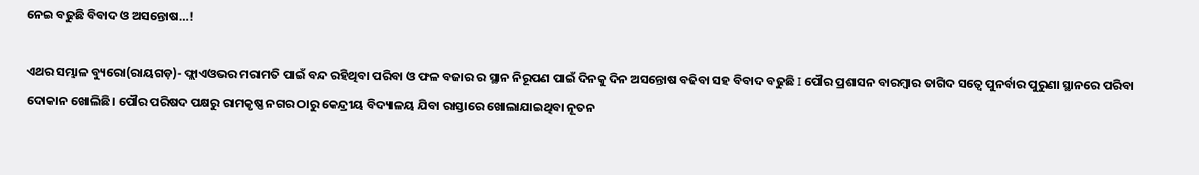ନେଇ ବଢୁଛି ବିବାଦ ଓ ଅସନ୍ତୋଷ…!

ଏଥର ସମ୍ଭାଳ ବ୍ୟୁରୋ(ରାୟଗଡ଼)- ଫ୍ଲାଏଓଭର ମରାମତି ପାଇଁ ବନ୍ଦ ରହିଥିବା ପରିବା ଓ ଫଳ ବଜାର ର ସ୍ଥାନ ନିରୂପଣ ପାଇଁ ଦିନକୁ ଦିନ ଅସନ୍ତୋଷ ବଢିବା ସହ ବିବାଦ ବଢୁଛି I ପୌର ପ୍ରଶାସନ ବାରମ୍ବାର ତାଗିଦ ସତ୍ୱେ ପୁନର୍ବାର ପୁରୁଣା ସ୍ଥାନରେ ପରିବା ଦୋକାନ ଖୋଲିଛି। ପୌର ପରିଷଦ ପକ୍ଷରୁ ରାମକୃଷ୍ଣ ନଗର ଠାରୁ କେନ୍ଦ୍ରୀୟ ବିଦ୍ୟାଳୟ ଯିବା ରାସ୍ତାରେ ଖୋଲାଯାଇଥିବା ନୂତନ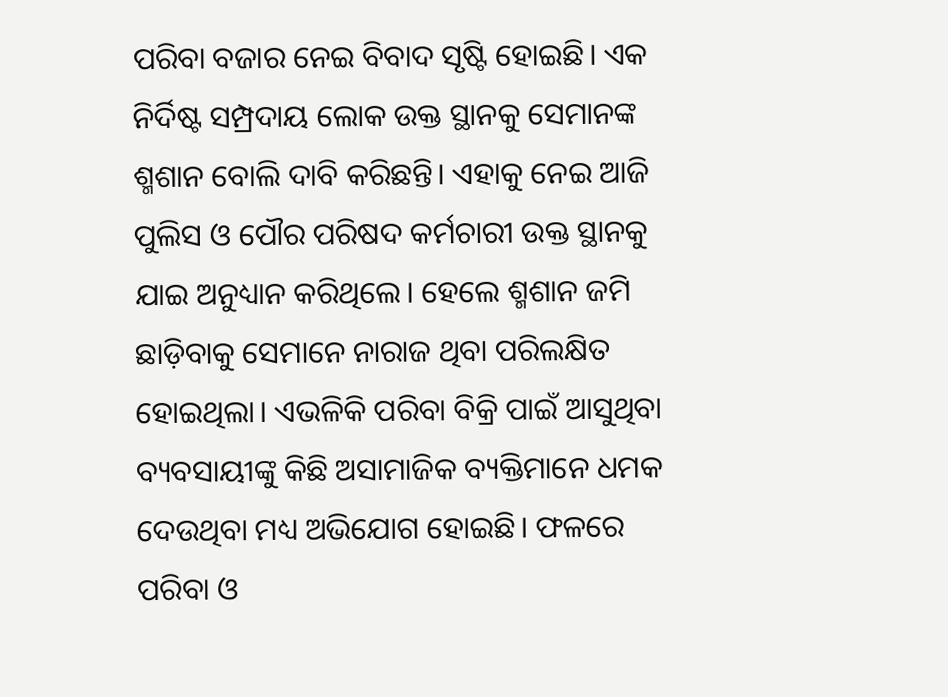ପରିବା ବଜାର ନେଇ ବିବାଦ ସୃଷ୍ଟି ହୋଇଛି। ଏକ ନିର୍ଦିଷ୍ଟ ସମ୍ପ୍ରଦାୟ ଲୋକ ଉକ୍ତ ସ୍ଥାନକୁ ସେମାନଙ୍କ ଶ୍ମଶାନ ବୋଲି ଦାବି କରିଛନ୍ତି। ଏହାକୁ ନେଇ ଆଜି ପୁଲିସ ଓ ପୌର ପରିଷଦ କର୍ମଚାରୀ ଉକ୍ତ ସ୍ଥାନକୁ ଯାଇ ଅନୁଧ୍ୟାନ କରିଥିଲେ। ହେଲେ ଶ୍ମଶାନ ଜମି ଛାଡ଼ିବାକୁ ସେମାନେ ନାରାଜ ଥିବା ପରିଲକ୍ଷିତ ହୋଇଥିଲା। ଏଭଳିକି ପରିବା ବିକ୍ରି ପାଇଁ ଆସୁଥିବା ବ୍ୟବସାୟୀଙ୍କୁ କିଛି ଅସାମାଜିକ ବ୍ୟକ୍ତିମାନେ ଧମକ ଦେଉଥିବା ମଧ୍ୟ ଅଭିଯୋଗ ହୋଇଛି। ଫଳରେ ପରିବା ଓ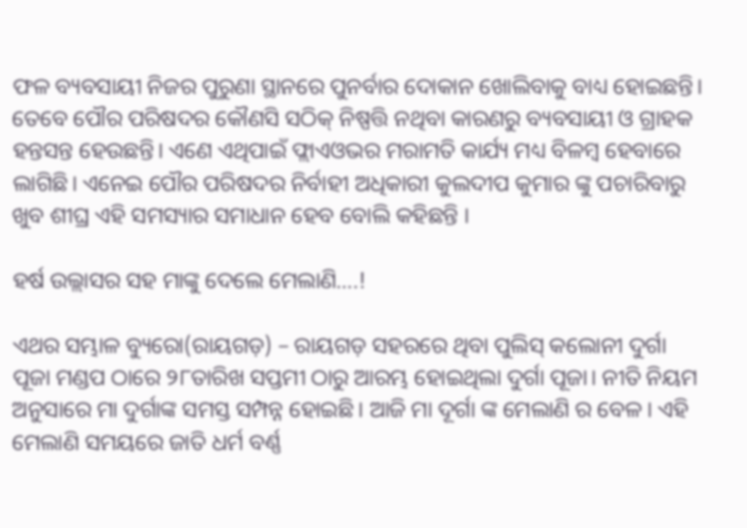ଫଳ ବ୍ୟବସାୟୀ ନିଜର ପୁରୁଣା ସ୍ଥାନରେ ପୁନର୍ବାର ଦୋକାନ ଖୋଲିବାକୁ ବାଧ୍ୟ ହୋଇଛନ୍ତି। ତେବେ ପୌର ପରିଷଦର କୌଣସି ସଠିକ୍ ନିଷ୍ପତ୍ତି ନଥିବା କାରଣରୁ ବ୍ୟବସାୟୀ ଓ ଗ୍ରାହକ ହନ୍ତସନ୍ତ ହେଉଛନ୍ତି। ଏଣେ ଏଥିପାଇଁ ଫ୍ଲାଏଓଭର ମରାମତି କାର୍ଯ୍ୟ ମଧ୍ୟ ବିଳମ୍ବ ହେବାରେ ଲାଗିଛି। ଏନେଇ ପୌର ପରିଷଦର ନିର୍ବାହୀ ଅଧିକାରୀ କୁଲଦୀପ କୁମାର ଙ୍କୁ ପଚାରିବାରୁ ଖୁବ ଶୀଘ୍ର ଏହି ସମସ୍ୟାର ସମାଧାନ ହେବ ବୋଲି କହିଛନ୍ତି ।

ହର୍ଷ ଉଲ୍ଲାସର ସହ ମାଙ୍କୁ ଦେଲେ ମେଲାଣି….!

ଏଥର ସମ୍ଭାଳ ବ୍ୟୁରୋ(ରାୟଗଡ଼) – ରାୟଗଡ଼ ସହରରେ ଥିବା ପୁଲିସ୍ କଲୋନୀ ଦୁର୍ଗା ପୂଜା ମଣ୍ଡପ ଠାରେ ୨୮ତାରିଖ ସପ୍ତମୀ ଠାରୁ ଆରମ୍ଭ ହୋଇଥିଲା ଦୁର୍ଗା ପୂଜା। ନୀତି ନିୟମ ଅନୁସାରେ ମା ଦୁର୍ଗାଙ୍କ ସମସ୍ତ ସମ୍ପନ୍ନ ହୋଇଛି। ଆଜି ମା ଦୂର୍ଗା ଙ୍କ ମେଲାଣି ର ବେଳ। ଏହି ମେଲାଣି ସମୟରେ ଜାତି ଧର୍ମ ବର୍ଣ୍ଣ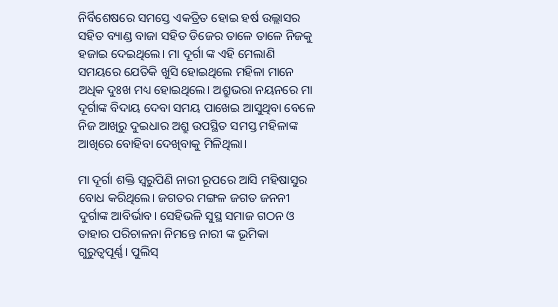ନିର୍ବିଶେଷରେ ସମସ୍ତେ ଏକତ୍ରିତ ହୋଇ ହର୍ଷ ଉଲ୍ଲାସର ସହିତ ବ୍ୟାଣ୍ଡ ବାଜା ସହିତ ଡିଜେର ତାଳେ ତାଳେ ନିଜକୁ ହଜାଇ ଦେଇଥିଲେ। ମା ଦୂର୍ଗା ଙ୍କ ଏହି ମେଲାଣି ସମୟରେ ଯେତିକି ଖୁସି ହୋଇଥିଲେ ମହିଳା ମାନେ ଅଧିକ ଦୁଃଖ ମଧ୍ୟ ହୋଇଥିଲେ। ଅଶ୍ରୁଭରା ନୟନରେ ମା ଦୂର୍ଗାଙ୍କ ବିଦାୟ ଦେବା ସମୟ ପାଖେଇ ଆସୁଥିବା ବେଳେ ନିଜ ଆଖିରୁ ଦୁଇଧାର ଅଶ୍ରୁ ଉପସ୍ଥିତ ସମସ୍ତ ମହିଳାଙ୍କ ଆଖିରେ ବୋହିବା ଦେଖିବାକୁ ମିଳିଥିଲା।

ମା ଦୂର୍ଗା ଶକ୍ତି ସ୍ୱରୁପିଣି ନାରୀ ରୂପରେ ଆସି ମହିଷାସୁର ବୋଧ କରିଥିଲେ। ଜଗତର ମଙ୍ଗଳ ଜଗତ ଜନନୀ ଦୁର୍ଗାଙ୍କ ଆବିର୍ଭାବ। ସେହିଭଳି ସୁସ୍ଥ ସମାଜ ଗଠନ ଓ ତାହାର ପରିଚାଳନା ନିମନ୍ତେ ନାରୀ ଙ୍କ ଭୂମିକା ଗୁରୁତ୍ୱପୂର୍ଣ୍ଣ। ପୁଲିସ୍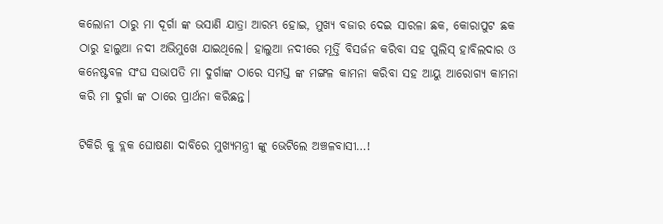କଲୋନୀ ଠାରୁ ମା ଦୂର୍ଗା ଙ୍କ ଭସାଣି ଯାତ୍ରା ଆରମ୍ଭ ହୋଇ, ମୁଖ୍ୟ ବଜାର ଦେଇ ସାରଳା ଛକ, କୋରାପୁଟ ଛକ ଠାରୁ ହାଲୁଆ ନଦୀ ଅଭିମୁଖେ ଯାଇଥିଲେ। ହାଲୁଆ ନଦୀରେ ମୂର୍ତ୍ତି ବିସର୍ଜନ କରିବା ସହ ପୁଲିସ୍ ହାବିଲଦାର ଓ କନେଷ୍ଟବଳ ସଂଘ ସଭାପତି ମା ଦୁର୍ଗାଙ୍କ ଠାରେ ସମସ୍ତ ଙ୍କ ମଙ୍ଗଳ କାମନା କରିବା ସହ ଆୟୁ ଆରୋଗ୍ୟ କାମନା କରି ମା ଦୁର୍ଗା ଙ୍କ ଠାରେ ପ୍ରାର୍ଥନା କରିଛନ୍ତ।

ଟିକିରି କୁ ବ୍ଲକ ଘୋଷଣା ଦାବିରେ ମୁଖ୍ୟମନ୍ତ୍ରୀ ଙ୍କୁ ଭେଟିଲେ ଅଞ୍ଚଳବାସୀ…!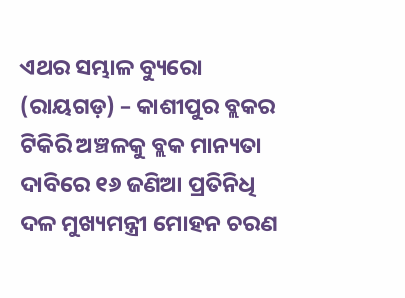ଏଥର ସମ୍ଭାଳ ବ୍ୟୁରୋ (ରାୟଗଡ଼) – କାଶୀପୁର ବ୍ଲକର ଟିକିରି ଅଞ୍ଚଳକୁ ବ୍ଲକ ମାନ୍ୟତା ଦାବିରେ ୧୬ ଜଣିଆ ପ୍ରତିନିଧି ଦଳ ମୁଖ୍ୟମନ୍ତ୍ରୀ ମୋହନ ଚରଣ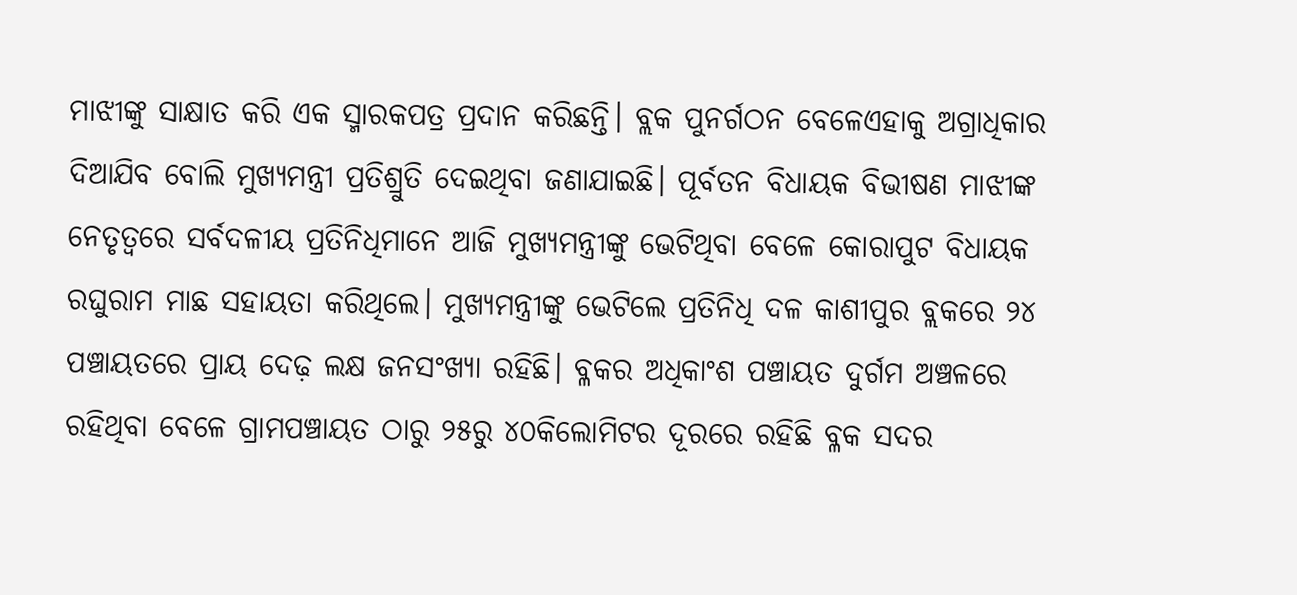ମାଝୀଙ୍କୁ ସାକ୍ଷାତ କରି ଏକ ସ୍ମାରକପତ୍ର ପ୍ରଦାନ କରିଛନ୍ତି। ବ୍ଲକ ପୁନର୍ଗଠନ ବେଳେଏହାକୁ ଅଗ୍ରାଧିକାର ଦିଆଯିବ ବୋଲି ମୁଖ୍ୟମନ୍ତ୍ରୀ ପ୍ରତିଶ୍ରୁତି ଦେଇଥିବା ଜଣାଯାଇଛି। ପୂର୍ବତନ ବିଧାୟକ ବିଭୀଷଣ ମାଝୀଙ୍କ ନେତୃତ୍ବରେ ସର୍ବଦଳୀୟ ପ୍ରତିନିଧିମାନେ ଆଜି ମୁଖ୍ୟମନ୍ତ୍ରୀଙ୍କୁ ଭେଟିଥିବା ବେଳେ କୋରାପୁଟ ବିଧାୟକ ରଘୁରାମ ମାଛ ସହାୟତା କରିଥିଲେ। ମୁଖ୍ୟମନ୍ତ୍ରୀଙ୍କୁ ଭେଟିଲେ ପ୍ରତିନିଧି ଦଳ କାଶୀପୁର ବ୍ଲକରେ ୨୪ ପଞ୍ଚାୟତରେ ପ୍ରାୟ ଦେଢ଼ ଲକ୍ଷ ଜନସଂଖ୍ୟା ରହିଛି। ବ୍ଳକର ଅଧିକାଂଶ ପଞ୍ଚାୟତ ଦୁର୍ଗମ ଅଞ୍ଚଳରେ ରହିଥିବା ବେଳେ ଗ୍ରାମପଞ୍ଚାୟତ ଠାରୁ ୨୫ରୁ ୪୦କିଲୋମିଟର ଦୂରରେ ରହିଛି ବ୍ଳକ ସଦର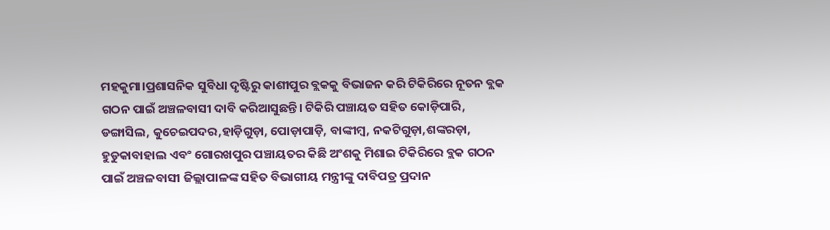ମହକୁମା।ପ୍ରଶାସନିକ ସୁବିଧା ଦୃଷ୍ଟିରୁ କାଶୀପୁର ବ୍ଲକକୁ ବିଭାଜନ କରି ଟିକିରିରେ ନୂତନ ବ୍ଲକ ଗଠନ ପାଇଁ ଅଞ୍ଚଳବାସୀ ଦାବି କରିଆସୁଛନ୍ତି। ଟିକିରି ପଞ୍ଚାୟତ ସହିତ କୋଡ଼ିପାରି, ଡଙ୍ଗାସିଲ, କୁଚେଇପଦର,ହାଡ଼ିଗୁଡ଼ା, ପୋଡ଼ାପାଡ଼ି, ବାଙ୍କୀମ୍ବ, ନକଟିଗୁଡ଼ା,ଶଙ୍କରଡ଼ା, ହୁଡୁକାବାହାଲ ଏବଂ ଗୋରଖପୁର ପଞ୍ଚାୟତର କିଛି ଅଂଶକୁ ମିଶାଇ ଟିକିରିରେ ବ୍ଲକ ଗଠନ ପାଇଁ ଅଞ୍ଚଳବାସୀ ଜିଲ୍ଲାପାଳଙ୍କ ସହିତ ବିଭାଗୀୟ ମନ୍ତ୍ରୀଙ୍କୁ ଦାବିପତ୍ର ପ୍ରଦାନ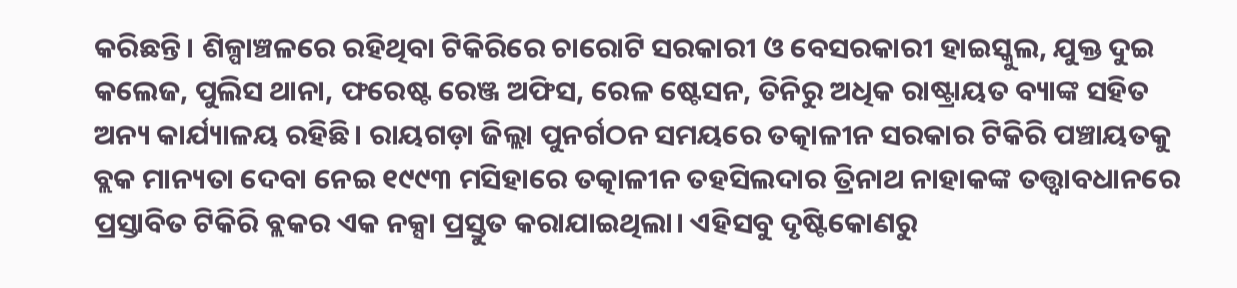କରିଛନ୍ତି। ଶିଳ୍ପାଞ୍ଚଳରେ ରହିଥିବା ଟିକିରିରେ ଚାରୋଟି ସରକାରୀ ଓ ବେସରକାରୀ ହାଇସ୍କୁଲ, ଯୁକ୍ତ ଦୁଇ କଲେଜ, ପୁଲିସ ଥାନା, ଫରେଷ୍ଟ ରେଞ୍ଜ ଅଫିସ, ରେଳ ଷ୍ଟେସନ, ତିନିରୁ ଅଧିକ ରାଷ୍ଟ୍ରାୟତ ବ୍ୟାଙ୍କ ସହିତ ଅନ୍ୟ କାର୍ଯ୍ୟାଳୟ ରହିଛି। ରାୟଗଡ଼ା ଜିଲ୍ଲା ପୁନର୍ଗଠନ ସମୟରେ ତତ୍କାଳୀନ ସରକାର ଟିକିରି ପଞ୍ଚାୟତକୁ ବ୍ଲକ ମାନ୍ୟତା ଦେବା ନେଇ ୧୯୯୩ ମସିହାରେ ତତ୍କାଳୀନ ତହସିଲଦାର ତ୍ରିନାଥ ନାହାକଙ୍କ ତତ୍ତ୍ବାବଧାନରେ ପ୍ରସ୍ତାବିତ ଟିକିରି ବ୍ଲକର ଏକ ନକ୍ସା ପ୍ରସ୍ତୁତ କରାଯାଇଥିଲା। ଏହିସବୁ ଦୃଷ୍ଟିକୋଣରୁ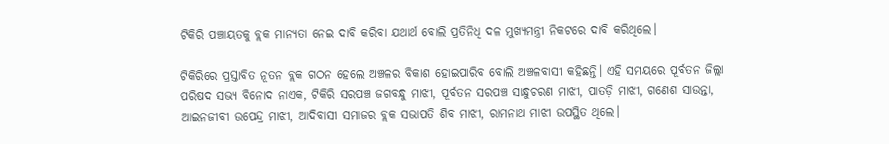ଟିକିରି ପଞ୍ଚାୟତକୁ ବ୍ଲକ ମାନ୍ୟତା ନେଇ ଦାବି କରିବା ଯଥାର୍ଥ ବୋଲି ପ୍ରତିନିଧି ଦଳ ମୁଖ୍ୟମନ୍ତ୍ରୀ ନିକଟରେ ଦାବି କରିଥିଲେ।

ଟିକିରିରେ ପ୍ରସ୍ତାବିତ ନୂତନ ବ୍ଲକ ଗଠନ ହେଲେ ଅଞ୍ଚଳର ବିକାଶ ହୋଇପାରିବ ବୋଲି ଅଞ୍ଚଳବାସୀ କହିଛନ୍ତି। ଏହି ସମୟରେ ପୂର୍ବତନ ଜିଲ୍ଲା ପରିଷଦ ସଭ୍ୟ ବିନୋଦ ନାଏକ, ଟିକିରି ସରପଞ୍ଚ ଜଗବନ୍ଧୁ ମାଝୀ, ପୂର୍ବତନ ସରପଞ୍ଚ ସାନ୍ଧୁଚରଣ ମାଝୀ, ପାତଡ଼ି ମାଝୀ, ଗଣେଶ ସାଉନ୍ତା, ଆଇନଜୀବୀ ଉପେନ୍ଦ୍ର ମାଝୀ, ଆଦିବାସୀ ସମାଜର ବ୍ଲକ ସଭାପତି ଶିବ ମାଝୀ, ରାମନାଥ ମାଝୀ ଉପସ୍ଥିତ ଥିଲେ।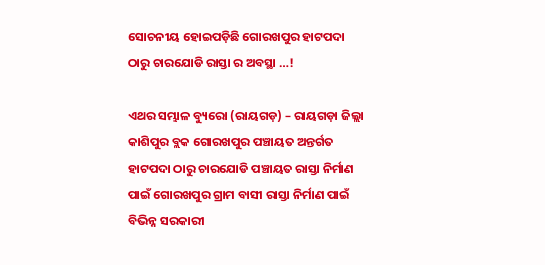ସୋଚନୀୟ ହୋଇପଡ଼ିଛି ଗୋରଖପୁର ହାଟପଦା ଠାରୁ ଚାରଯୋଡି ରାସ୍ତା ର ଅବସ୍ଥା …!

ଏଥର ସମ୍ଭାଳ ବ୍ୟୁରୋ (ରାୟଗଡ଼) – ରାୟଗଡ଼ା ଜିଲ୍ଲା କାଶିପୁର ବ୍ଲକ ଗୋରଖପୁର ପଞ୍ଚାୟତ ଅନ୍ତର୍ଗତ ହାଟପଦା ଠାରୁ ଚାରଯୋଡି ପଞ୍ଚାୟତ ରାସ୍ତା ନିର୍ମାଣ ପାଇଁ ଗୋରଖପୁର ଗ୍ରାମ ବାସୀ ରାସ୍ତା ନିର୍ମାଣ ପାଇଁ ବିଭିନ୍ନ ସରକାରୀ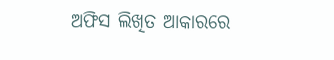ଅଫିସ ଲିଖିତ ଆକାରରେ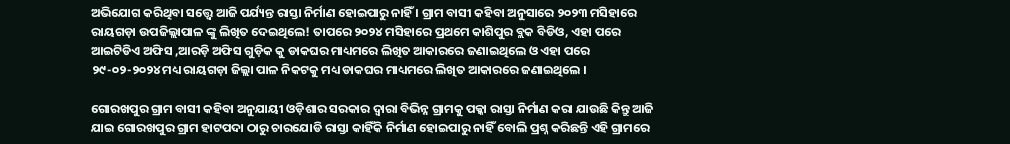ଅଭିଯୋଗ କରିଥିବା ସତ୍ତ୍ୱେ ଆଜି ପର୍ଯ୍ୟନ୍ତ ରାସ୍ତା ନିର୍ମାଣ ହୋଇପାରୁ ନାହିଁ । ଗ୍ରାମ ବାସୀ କହିବା ଅନୁସାରେ ୨୦୨୩ ମସିହାରେ ରାୟଗଡ଼ା ଉପଜିଲ୍ଲାପାଳ ଙ୍କୁ ଲିଖିତ ଦେଇଥିଲେ! ତାପରେ ୨୦୨୪ ମସିହାରେ ପ୍ରଥମେ କାଶିପୁର ବ୍ଲକ ବିଡିଓ, ଏହା ପରେ ଆଇଟିଡିଏ ଅଫିସ ,ଆରଡ଼ି ଅଫିସ ଗୁଡ଼ିକ କୁ ଡାକଘର ମାଧ୍ୟମରେ ଲିଖିତ ଆକାରରେ ଜଣାଇଥିଲେ ଓ ଏହା ପରେ ୨୯-୦୨-୨୦୨୪ ମଧ୍ୟ ରାୟଗଡ଼ା ଜିଲ୍ଲା ପାଳ ନିକଟକୁ ମଧ୍ୟ ଡାକଘର ମାଧ୍ୟମରେ ଲିଖିତ ଆକାରରେ ଜଣାଇଥିଲେ ।

ଗୋରଖପୁର ଗ୍ରାମ ବାସୀ କହିବା ଅନୁଯାୟୀ ଓଡ଼ିଶାର ସରକାର ଦ୍ଵାରା ବିଭିନ୍ନ ଗ୍ରାମକୁ ପକ୍କା ରାସ୍ତା ନିର୍ମାଣ କରା ଯାଉଛି କିନ୍ତୁ ଆଜି ଯାଇ ଗୋରଖପୁର ଗ୍ରାମ ହାଟପଦା ଠାରୁ ଚାରଯୋଡି ରାସ୍ତା କାହିଁକି ନିର୍ମାଣ ହୋଇପାରୁ ନାହିଁ ବୋଲି ପ୍ରଶ୍ନ କରିଛନ୍ତି ଏହି ଗ୍ରାମରେ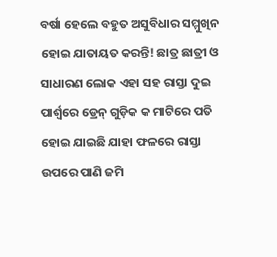ବର୍ଷା ହେଲେ ବହୁତ ଅସୁବିଧାର ସମ୍ମୁଖିନ ହୋଇ ଯାତାୟତ କରନ୍ତି! ଛାତ୍ର ଛାତ୍ରୀ ଓ ସାଧାରଣ ଲୋକ ଏହା ସହ ରାସ୍ତା ଦୁଇ ପାର୍ଶ୍ଵରେ ଡ୍ରେନ୍ ଗୁଡ଼ିକ କ ମାଟିରେ ପତି ହୋଇ ଯାଇଛି ଯାହା ଫଳରେ ରାସ୍ତା ଉପରେ ପାଣି ଜମି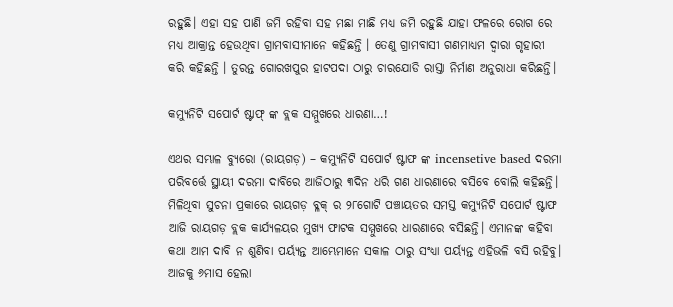ରହୁଛି। ଏହା ସହ ପାଣି ଜମି ରହିବା ସହ ମଛା ମାଛି ମଧ୍ୟ ଜମି ରହୁଛି ଯାହା ଫଳରେ ରୋଗ ରେ ମଧ୍ୟ ଆକ୍ରାନ୍ତ ହେଉଥିବା ଗ୍ରାମବାସୀମାନେ କହିଛନ୍ତି । ତେଣୁ ଗ୍ରାମବାସୀ ଗଣମାଧ୍ୟମ ଦ୍ୱାରା ଗୃହାରୀ କରି କହିଛନ୍ତି । ତୁରନ୍ତ ଗୋରଖପୁର ହାଟପଦା ଠାରୁ ଚାରଯୋଡି ରାସ୍ତା ନିର୍ମାଣ ଅନୁରାଧା କରିଛନ୍ତି।

କମ୍ୟୁନିଟି ସପୋର୍ଟ ଷ୍ଟାଫ୍ ଙ୍କ ବ୍ଲକ ସମ୍ମୁଖରେ ଧାରଣା…!

ଏଥର ସମ୍ଭାଳ ବ୍ୟୁରୋ (ରାୟଗଡ଼) – କମ୍ୟୁନିଟି ସପୋର୍ଟ ଷ୍ଟାଫ ଙ୍କ incensetive based ଦରମା ପରିବର୍ତ୍ତେ ସ୍ଥାୟୀ ଦରମା ଦାବିରେ ଆଜିଠାରୁ ୩ଦିନ ଧରି ଗଣ ଧାରଣାରେ ବସିବେ ବୋଲି କହିଛନ୍ତି। ମିଳିଥିବା ସୁଚନା ପ୍ରକାରେ ରାୟଗଡ଼ ବ୍ଳକ୍ ର ୨୮ଗୋଟି ପଞ୍ଚାୟତର ସମସ୍ତ କମ୍ୟୁନିଟି ସପୋର୍ଟ ଷ୍ଟାଫ ଆଜି ରାୟଗଡ଼ ବ୍ଲକ କାର୍ଯ୍ୟଳୟର ମୁଖ୍ୟ ଫାଟକ ସମ୍ମୁଖରେ ଧାରଣାରେ ବସିଛନ୍ତି। ଏମାନଙ୍କ କହିବା କଥା ଆମ ଦାବି ନ ଶୁଣିବା ପର୍ୟ୍ୟନ୍ତ ଆମ୍ଭେମାନେ ସକାଳ ଠାରୁ ସଂଧ୍ୟା ପର୍ୟ୍ୟନ୍ତ ଏହିଭଳି ବସି ରହିବୁ। ଆଜକୁ ୬ମାସ ହେଲା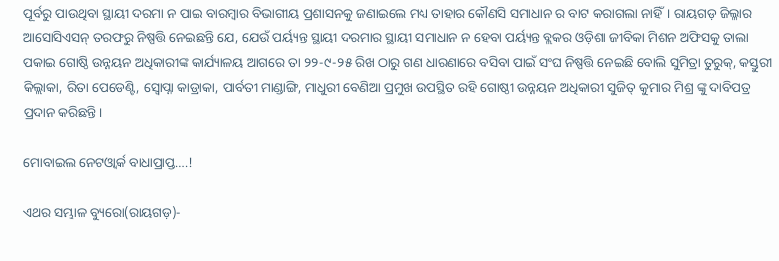ପୂର୍ବରୁ ପାଉଥିବା ସ୍ଥାୟୀ ଦରମା ନ ପାଇ ବାରମ୍ବାର ବିଭାଗୀୟ ପ୍ରଶାସନକୁ ଜଣାଇଲେ ମଧ୍ୟ ତାହାର କୌଣସି ସମାଧାନ ର ବାଟ କରାଗଲା ନାହିଁ। ରାୟଗଡ଼ ଜିଲ୍ଳାର ଆସୋସିଏସନ୍ ତରଫରୁ ନିଷ୍ପତ୍ତି ନେଇଛନ୍ତି ଯେ, ଯେଉଁ ପର୍ୟ୍ୟନ୍ତ ସ୍ଥାୟୀ ଦରମାର ସ୍ଥାୟୀ ସମାଧାନ ନ ହେବା ପର୍ୟ୍ୟନ୍ତ ବ୍ଲକର ଓଡ଼ିଶା ଜୀବିକା ମିଶନ ଅଫିସକୁ ତାଲା ପକାଇ ଗୋଷ୍ଠି ଉନ୍ନୟନ ଅଧିକାରୀଙ୍କ କାର୍ଯ୍ୟାଳୟ ଆଗରେ ତା ୨୨-୯-୨୫ ରିଖ ଠାରୁ ଗଣ ଧାରଣାରେ ବସିବା ପାଇଁ ସଂଘ ନିଷ୍ପତ୍ତି ନେଇଛି ବୋଲି ସୁମିତ୍ରା ତୁରୁକ୍, କସ୍ତୁରୀ କିଲ୍ଲାକା, ରିତା ପେଡେଣ୍ଟି, ସ୍ୱୋପ୍ନା କାଡ୍ରାକା, ପାର୍ବତୀ ମାଣ୍ଡାଙ୍ଗି, ମାଧୁରୀ ବେଣିଆ ପ୍ରମୁଖ ଉପସ୍ଥିତ ରହି ଗୋଷ୍ଠୀ ଉନ୍ନୟନ ଅଧିକାରୀ ସୁଜିତ୍ କୁମାର ମିଶ୍ର ଙ୍କୁ ଦାବିପତ୍ର ପ୍ରଦାନ କରିଛନ୍ତି।

ମୋବାଇଲ ନେଟଓ୍ବାର୍କ ବାଧାପ୍ରାପ୍ତ….!

ଏଥର ସମ୍ଭାଳ ବ୍ୟୁରୋ(ରାୟଗଡ଼)-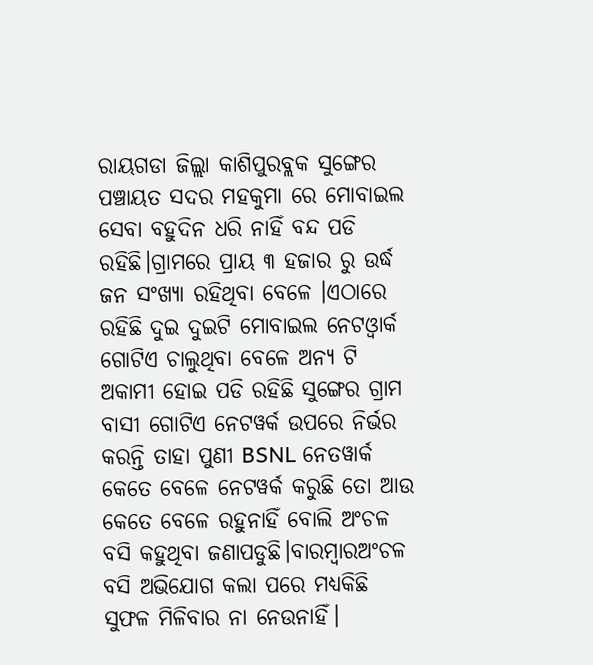ରାୟଗଡା ଜିଲ୍ଲା କାଶିପୁରବ୍ଲକ ସୁଙ୍ଗେର ପଞ୍ଚାୟତ ସଦର ମହକୁମା ରେ ମୋବାଇଲ ସେବା ବହୁଦିନ ଧରି ନାହିଁ ବନ୍ଦ ପଡି ରହିଛି।ଗ୍ରାମରେ ପ୍ରାୟ ୩ ହଜାର ରୁ ଉର୍ଦ୍ଧ ଜନ ସଂଖ୍ୟା ରହିଥିବା ବେଳେ ।ଏଠାରେ ରହିଛି ଦୁଇ ଦୁଇଟି ମୋବାଇଲ ନେଟଓ୍ବାର୍କ ଗୋଟିଏ ଚାଲୁଥିବା ବେଳେ ଅନ୍ୟ ଟି ଅକାମୀ ହୋଇ ପଡି ରହିଛି ସୁଙ୍ଗେର ଗ୍ରାମ ବାସୀ ଗୋଟିଏ ନେଟୱର୍କ ଉପରେ ନିର୍ଭର କରନ୍ତି ତାହା ପୁଣୀ BSNL ନେତୱାର୍କ କେତେ ବେଳେ ନେଟୱର୍କ କରୁଛି ତୋ ଆଉ କେତେ ବେଳେ ରହୁନାହିଁ ବୋଲି ଅଂଚଳ ବସି କହୁଥିବା ଜଣାପଡୁଛି।ବାରମ୍ବାରଅଂଚଳ ବସି ଅଭିଯୋଗ କଲା ପରେ ମଧ୍ୟକିଛି ସୁଫଳ ମିଳିବାର ନା ନେଉନାହିଁ।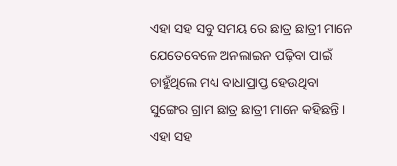ଏହା ସହ ସବୁ ସମୟ ରେ ଛାତ୍ର ଛାତ୍ରୀ ମାନେ ଯେତେବେଳେ ଅନଲାଇନ ପଢ଼ିବା ପାଇଁ ଚାହୁଁଥିଲେ ମଧ୍ୟ ବାଧାପ୍ରାପ୍ତ ହେଉଥିବା ସୁଙ୍ଗେର ଗ୍ରାମ ଛାତ୍ର ଛାତ୍ରୀ ମାନେ କହିଛନ୍ତି । ଏହା ସହ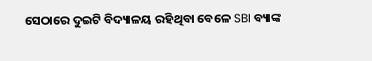ସେଠାରେ ଦୁଇଟି ବିଦ୍ୟାଳୟ ରହିଥିବା ବେଳେ SBI ବ୍ୟାଙ୍କ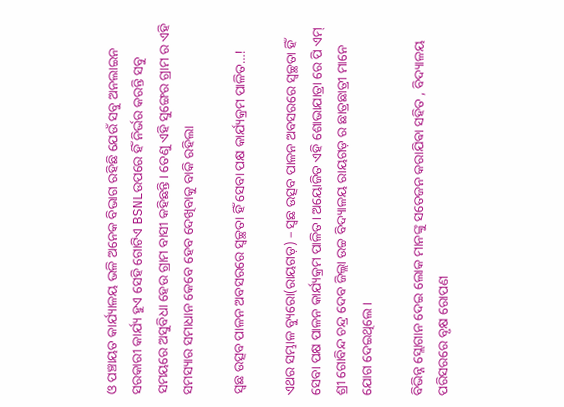ଓ ପଞ୍ଚାୟତ କାର୍ଯ୍ୟାଳୟ ଭଳି ଅନେକ ବିଭାଗ ରହିଛି ଯେଉଁ ସବୁ ଅନଲାଇନ ସରକାରୀ କାର୍ଯ୍ୟ ହୁଏ ସେହି ଗୋଟିଏ BSNLଉପରେ ହିଁ ନିର୍ଭର କରନ୍ତି ସବୁ ସମୟରେ ଅସୁବିଧା ହେଉ ଗ୍ରାମ ବାସୀ କହିଛନ୍ତି। ତେଣୁ ଏହି ସୁଙ୍ଗେର ଗ୍ରାମ ର ଏହି ସମସ୍ୟାର ସମାଧାନ କେବେ ହେବ ଦେଖିବାକୁ ବାକି ରହିଲା

ସ୍ଵଛ ଉତ୍ସବ ପାଳନ ଅବସରରେ ସ୍ବଚ୍ଛତା ହିଁ ସେବା ପକ୍ଷ କାର୍ଯ୍ୟକ୍ରମ ପାଳିତ…!

ଏଥର ସମ୍ଭାଳ ବ୍ୟୁରୋ(ରାୟଗଡ଼) – ସ୍ଵଛ ଉତ୍ସବ ପାଳନ ଅବସରରେ ସ୍ବଚ୍ଛତା ହିଁ ସେବା ପକ୍ଷ ପାଳନ କାର୍ଯ୍ୟକ୍ରମ ପାଳିତ। ଅୟୋଜିତ ଏହି ଶୋଭାଯାତ୍ରା ରେ ପି ଏମ୍ ଶ୍ରୀ ଗୋବିନ୍ଦ ଚନ୍ଦ୍ର ଦେବ ଜିଲ୍ଲା ଉଚ୍ଚ ବିଦ୍ୟାଳୟ ରାୟଗଡ଼ ର ଛାତ୍ରଛାତ୍ରୀ ମାନେ ଯୋଗ ଦେଇଥିଲେ।

ବିଭିନ୍ନ ସ୍ଲୋଗାନ ଦେଇ ଲୋକ ମାନଙ୍କୁ ସତେଜନ କରା‌ଯିଵା ସହିତ , ବିଦ୍ୟାଳୟ ପରିସରରେ ବୃକ୍ଷ ରୋପଣ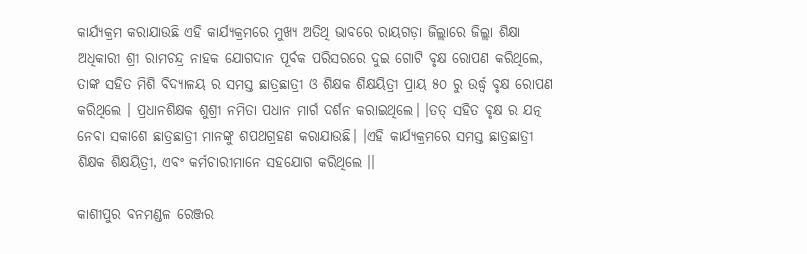କାର୍ଯ୍ୟକ୍ରମ କରାଯାଉଛି ଏହି କାର୍ଯ୍ୟକ୍ରମରେ ମୁଖ୍ୟ ଅତିଥି ଭାବରେ ରାୟଗଡ଼ା ଜିଲ୍ଲାରେ ଜିଲ୍ଲା ଶିକ୍ଷା ଅଧିକାରୀ ଶ୍ରୀ ରାମଚନ୍ଦ୍ର ନାହକ ଯୋଗଦାନ ପୂର୍ବକ ପରିସରରେ ଦୁଇ ଗୋଟି ବୃକ୍ଷ ରୋପଣ କରିଥିଲେ, ତାଙ୍କ ସହିତ ମିଶି ବିଦ୍ୟାଳୟ ର ସମସ୍ତ ଛାତ୍ରଛାତ୍ରୀ ଓ ଶିକ୍ଷକ ଶିକ୍ଷୟିତ୍ରୀ ପ୍ରାୟ ୫୦ ରୁ ଉର୍ଦ୍ଧ୍ବ ବୃକ୍ଷ ରୋପଣ କରିଥିଲେ । ପ୍ରଧାନଶିକ୍ଷକ ଶୁଶ୍ରୀ ନମିତା ପଧାନ ମାର୍ଗ ଦର୍ଶନ କରାଇଥିଲେ। ।‌ତତ୍ ସହିତ ବୃକ୍ଷ ର ଯତ୍ନ ନେବା ସକାଶେ ଛାତ୍ରଛାତ୍ରୀ ମାନଙ୍କୁ ଶପଥଗ୍ରହଣ କରାଯାଉଛି। ।ଏହି କାର୍ଯ୍ୟକ୍ରମରେ ସମସ୍ତ ଛାତ୍ରଛାତ୍ରୀ ଶିକ୍ଷକ ଶିକ୍ଷୟିତ୍ରୀ, ଏବଂ କର୍ମଚାରୀମାନେ ସହଯୋଗ କରିଥିଲେ ।।

କାଶୀପୁର ବନମଣ୍ଡଳ ରେଞ୍ଜର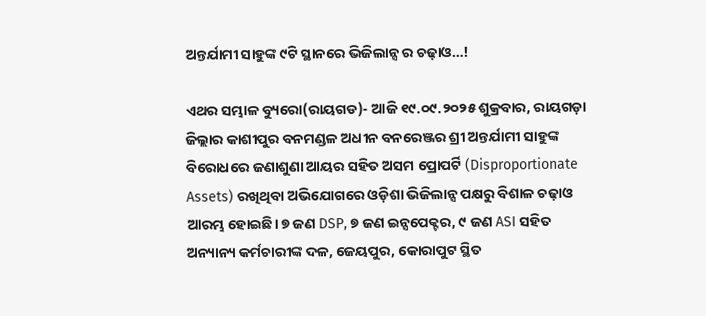ଅନ୍ତର୍ଯାମୀ ସାହୁଙ୍କ ୯ଟି ସ୍ଥାନରେ ଭିଜିଲାନ୍ସ ର ଚଢ଼ାଓ…!

ଏଥର ସମ୍ଭାଳ ବ୍ୟୁରୋ(ରାୟଗଡ)- ଆଜି ୧୯.୦୯.୨୦୨୫ ଶୁକ୍ରବାର, ରାୟଗଡ଼ା ଜିଲ୍ଲାର କାଶୀପୁର ବନମଣ୍ଡଳ ଅଧୀନ ବନରେଞ୍ଜର ଶ୍ରୀ ଅନ୍ତର୍ଯାମୀ ସାହୁଙ୍କ ବିରୋଧରେ ଜଣାଶୁଣା ଆୟର ସହିତ ଅସମ ପ୍ରୋପର୍ଟି (Disproportionate Assets) ରଖିଥିବା ଅଭିଯୋଗରେ ଓଡ଼ିଶା ଭିଜିଲାନ୍ସ ପକ୍ଷରୁ ବିଶାଳ ଚଢ଼ାଓ ଆରମ୍ଭ ହୋଇଛି। ୭ ଜଣ DSP, ୭ ଜଣ ଇନ୍ସପେକ୍ଟର, ୯ ଜଣ ASI ସହିତ ଅନ୍ୟାନ୍ୟ କର୍ମଚାରୀଙ୍କ ଦଳ, ଜେୟପୁର, କୋରାପୁଟ ସ୍ଥିତ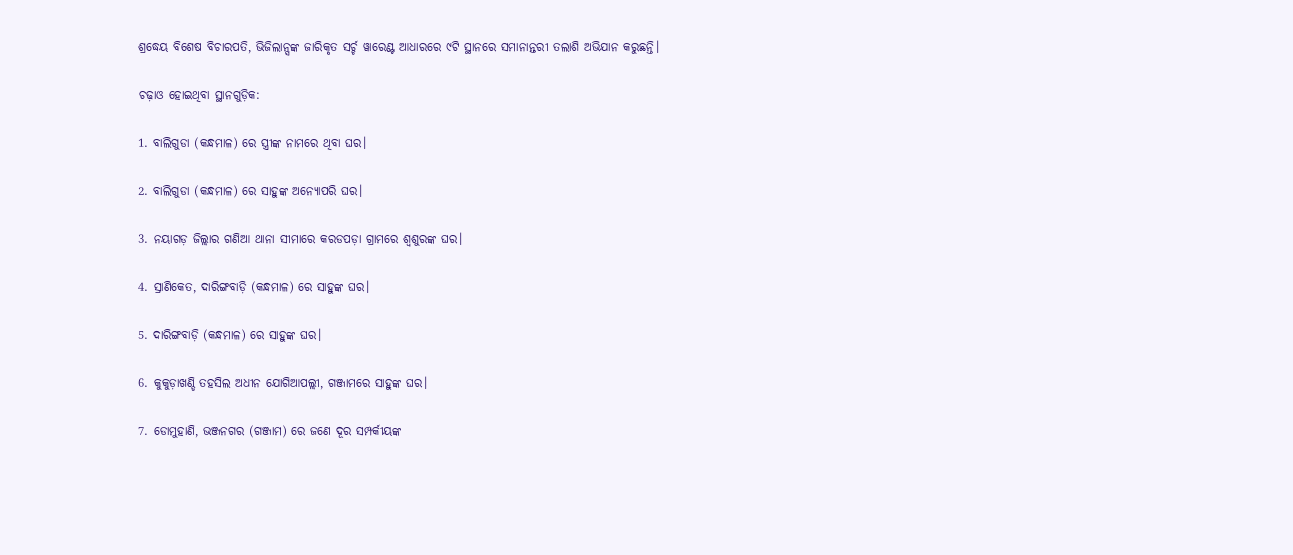ଶ୍ରଦ୍ଧେୟ ବିଶେଷ ବିଚାରପତି, ଭିଜିଲାନ୍ସଙ୍କ ଜାରିକୃତ ସର୍ଚ୍ଚ ୱାରେଣ୍ଟ ଆଧାରରେ ୯ଟି ସ୍ଥାନରେ ସମାନାନ୍ତରୀ ତଲାଶି ଅଭିଯାନ କରୁଛନ୍ତି।

ଚଢ଼ାଓ ହୋଇଥିବା ସ୍ଥାନଗୁଡ଼ିକ:

1. ବାଲିଗୁଡା (କନ୍ଧମାଳ) ରେ ସ୍ତ୍ରୀଙ୍କ ନାମରେ ଥିବା ଘର।

2. ବାଲିଗୁଡା (କନ୍ଧମାଳ) ରେ ସାହୁଙ୍କ ଅନ୍ୟୋପରି ଘର।

3. ନୟାଗଡ଼ ଜିଲ୍ଲାର ଗଣିଆ ଥାନା ସୀମାରେ କରଡପଡ଼ା ଗ୍ରାମରେ ଶ୍ୱଶୁରଙ୍କ ଘର।

4. ସ୍ରାଣିକେତ, ଦାରିଙ୍ଗବାଡ଼ି (କନ୍ଧମାଳ) ରେ ସାହୁଙ୍କ ଘର।

5. ଦାରିଙ୍ଗବାଡ଼ି (କନ୍ଧମାଳ) ରେ ସାହୁଙ୍କ ଘର।

6. କୁକୁଡ଼ାଖଣ୍ଡି ତହସିଲ ଅଧୀନ ଯୋଗିଆପଲ୍ଲୀ, ଗଞ୍ଜାମରେ ସାହୁଙ୍କ ଘର।

7. ଡୋମୁହାଣି, ଭଞ୍ଜନଗର (ଗଞ୍ଜାମ) ରେ ଜଣେ ଦୂର ସମ୍ପର୍କୀୟଙ୍କ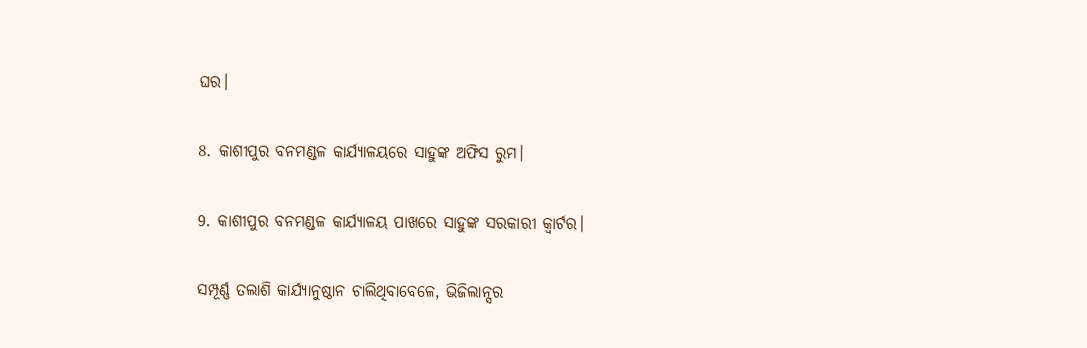ଘର।

8. କାଶୀପୁର ବନମଣ୍ଡଳ କାର୍ଯ୍ୟାଳୟରେ ସାହୁଙ୍କ ଅଫିସ ରୁମ।

9. କାଶୀପୁର ବନମଣ୍ଡଳ କାର୍ଯ୍ୟାଳୟ ପାଖରେ ସାହୁଙ୍କ ସରକାରୀ କ୍ୱାର୍ଟର।

ସମ୍ପୂର୍ଣ୍ଣ ତଲାଶି କାର୍ଯ୍ୟାନୁଷ୍ଠାନ ଚାଲିଥିବାବେଳେ, ଭିଜିଲାନ୍ସର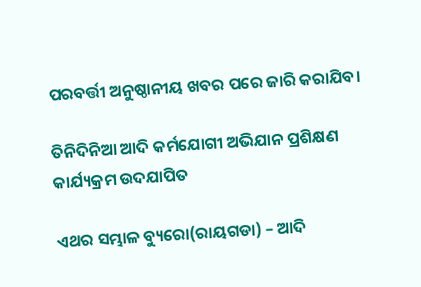ପରବର୍ତ୍ତୀ ଅନୁଷ୍ଠାନୀୟ ଖବର ପରେ ଜାରି କରାଯିବ।

ତିନିଦିନିଆ ଆଦି କର୍ମଯୋଗୀ ଅଭିଯାନ ପ୍ରଶିକ୍ଷଣ କାର୍ଯ୍ୟକ୍ରମ ଉଦଯାପିତ

ଏଥର ସମ୍ଭାଳ ବ୍ୟୁରୋ(ରାୟଗଡା) – ଆଦି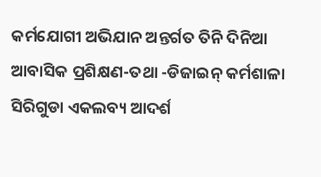କର୍ମଯୋଗୀ ଅଭିଯାନ ଅନ୍ତର୍ଗତ ତିନି ଦିନିଆ ଆବାସିକ ପ୍ରଶିକ୍ଷଣ-ତଥା -ଡିଜାଇନ୍ କର୍ମଶାଳା ସିରିଗୁଡା ଏକଲବ୍ୟ ଆଦର୍ଶ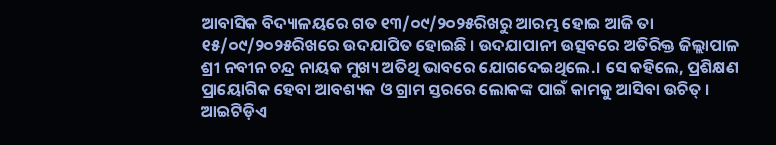ଆବାସିକ ବିଦ୍ୟାଳୟରେ ଗତ ୧୩/୦୯/୨୦୨୫ରିଖରୁ ଆରମ୍ଭ ହୋଇ ଆଜି ତା ୧୫/୦୯/୨୦୨୫ରିଖରେ ଉଦଯାପିତ ହୋଇଛି । ଉଦଯାପାନୀ ଉତ୍ସବରେ ଅତିରିକ୍ତ ଜିଲ୍ଲାପାଳ ଶ୍ରୀ ନବୀନ ଚନ୍ଦ୍ର ନାୟକ ମୁଖ୍ୟ ଅତିଥି ଭାବରେ ଯୋଗଦେଇଥିଲେ.। ସେ କହିଲେ, ପ୍ରଶିକ୍ଷଣ ପ୍ରାୟୋଗିକ ହେବା ଆବଶ୍ୟକ ଓ ଗ୍ରାମ ସ୍ତରରେ ଲୋକଙ୍କ ପାଇଁ କାମକୁ ଆସିବା ଉଚିତ୍ । ଆଇଟିଡ଼ିଏ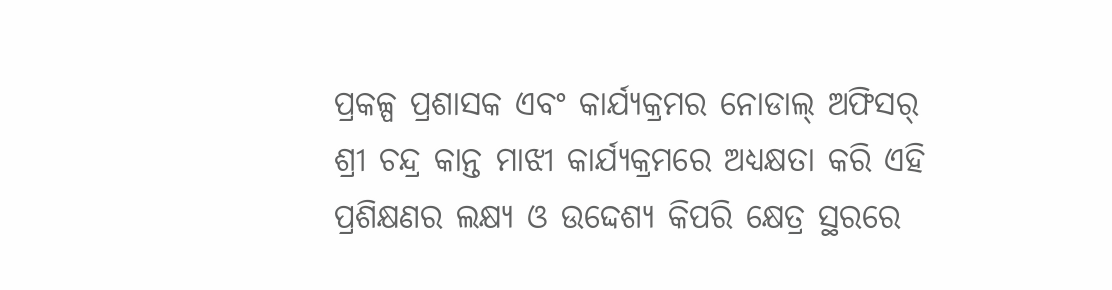ପ୍ରକଳ୍ପ ପ୍ରଶାସକ ଏବଂ କାର୍ଯ୍ୟକ୍ରମର ନୋଡାଲ୍ ଅଫିସର୍ ଶ୍ରୀ ଚନ୍ଦ୍ର କାନ୍ତ ମାଝୀ କାର୍ଯ୍ୟକ୍ରମରେ ଅଧ୍ୟକ୍ଷତା କରି ଏହି ପ୍ରଶିକ୍ଷଣର ଲକ୍ଷ୍ୟ ଓ ଉଦ୍ଦେଶ୍ୟ କିପରି କ୍ଷେତ୍ର ସ୍ଥରରେ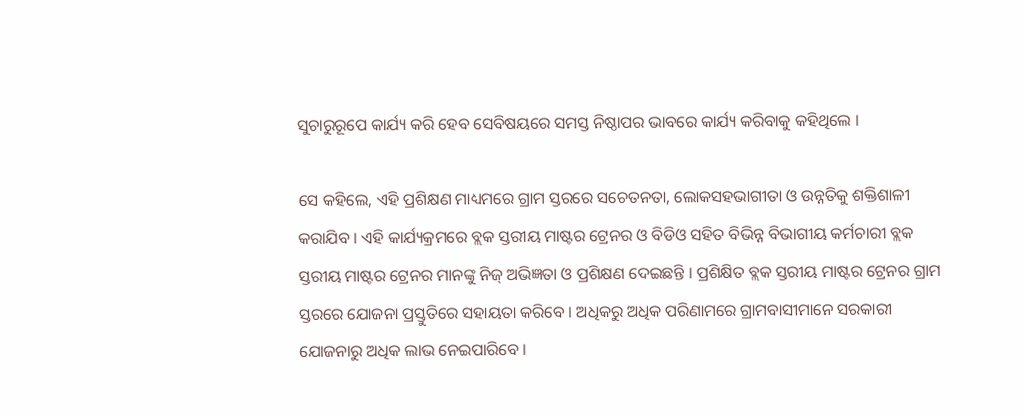ସୁଚାରୁରୂପେ କାର୍ଯ୍ୟ କରି ହେବ ସେବିଷୟରେ ସମସ୍ତ ନିଷ୍ଠାପର ଭାବରେ କାର୍ଯ୍ୟ କରିବାକୁ କହିଥିଲେ ।

ସେ କହିଲେ, ଏହି ପ୍ରଶିକ୍ଷଣ ମାଧ୍ୟମରେ ଗ୍ରାମ ସ୍ତରରେ ସଚେତନତା, ଲୋକସହଭାଗୀତା ଓ ଉନ୍ନତିକୁ ଶକ୍ତିଶାଳୀ କରାଯିବ । ଏହି କାର୍ଯ୍ୟକ୍ରମରେ ବ୍ଲକ ସ୍ତରୀୟ ମାଷ୍ଟର ଟ୍ରେନର ଓ ବିଡିଓ ସହିତ ବିଭିନ୍ନ ବିଭାଗୀୟ କର୍ମଚାରୀ ବ୍ଲକ ସ୍ତରୀୟ ମାଷ୍ଟର ଟ୍ରେନର ମାନଙ୍କୁ ନିଜ୍ ଅଭିଜ୍ଞତା ଓ ପ୍ରଶିକ୍ଷଣ ଦେଇଛନ୍ତି । ପ୍ରଶିକ୍ଷିତ ବ୍ଲକ ସ୍ତରୀୟ ମାଷ୍ଟର ଟ୍ରେନର ଗ୍ରାମ ସ୍ତରରେ ଯୋଜନା ପ୍ରସ୍ତୁତିରେ ସହାୟତା କରିବେ । ଅଧିକରୁ ଅଧିକ ପରିଣାମରେ ଗ୍ରାମବାସୀମାନେ ସରକାରୀ ଯୋଜନାରୁ ଅଧିକ ଲାଭ ନେଇପାରିବେ ।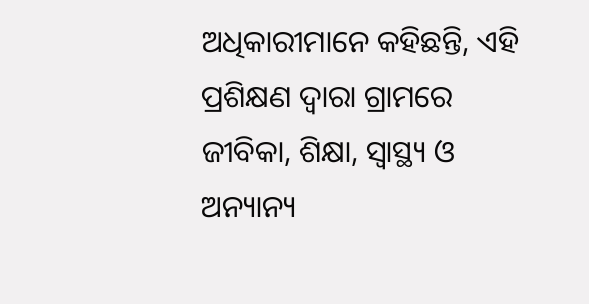ଅଧିକାରୀମାନେ କହିଛନ୍ତି, ଏହି ପ୍ରଶିକ୍ଷଣ ଦ୍ୱାରା ଗ୍ରାମରେ ଜୀବିକା, ଶିକ୍ଷା, ସ୍ୱାସ୍ଥ୍ୟ ଓ ଅନ୍ୟାନ୍ୟ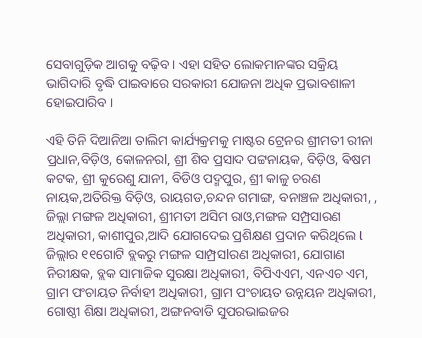ସେବାଗୁଡ଼ିକ ଆଗକୁ ବଢ଼ିବ । ଏହା ସହିତ ଲୋକମାନଙ୍କର ସକ୍ରିୟ ଭାଗିଦାରି ବୃଦ୍ଧି ପାଇବାରେ ସରକାରୀ ଯୋଜନା ଅଧିକ ପ୍ରଭାବଶାଳୀ ହୋଇପାରିବ ।

ଏହି ତିନି ଦିଆନିଆ ତାଲିମ କାର୍ଯ୍ୟକ୍ରମକୁ ମାଷ୍ଟର ଟ୍ରେନର ଶ୍ରୀମତୀ ରୀନା ପ୍ରଧାନ,ବିଡ଼ିଓ, କୋଳନରl, ଶ୍ରୀ ଶିବ ପ୍ରସାଦ ପଟ୍ଟନାୟକ, ବିଡ଼ିଓ, ଵିଷମ କଟକ, ଶ୍ରୀ କୁରେଶୁ ଯାନୀ, ବିଡିଓ ପଦ୍ମପୁର, ଶ୍ରୀ କାଳୁ ଚରଣ ନାୟକ,ଅତିରିକ୍ତ ବିଡ଼ିଓ, ରାୟଗଡ,ଚନ୍ଦନ ଗମାଙ୍ଗ, ବନାଞ୍ଚଳ ଅଧିକାରୀ, , ଜିଲ୍ଲା ମଙ୍ଗଳ ଅଧିକାରୀ, ଶ୍ରୀମତୀ ଅସିମ ରାଓ,ମଙ୍ଗଳ ସମ୍ପ୍ରସାରଣ ଅଧିକାରୀ, କାଶୀପୁର,ଆଦି ଯୋଗଦେଇ ପ୍ରଶିକ୍ଷଣ ପ୍ରଦାନ କରିଥିଲେ l ଜିଲ୍ଲାର ୧୧ଗୋଟି ବ୍ଲକରୁ ମଙ୍ଗଳ ସାମ୍ପ୍ରସlରଣ ଅଧିକାରୀ, ଯୋଗାଣ ନିରୀକ୍ଷକ, ବ୍ଲକ ସାମାଜିକ ସୁରକ୍ଷା ଅଧିକାରୀ, ବିପିଏଏମ, ଏନଏଚ ଏମ, ଗ୍ରାମ ପଂଚାୟତ ନିର୍ବାହୀ ଅଧିକାରୀ, ଗ୍ରାମ ପଂଚାୟତ ଉନ୍ନୟନ ଅଧିକାରୀ, ଗୋଷ୍ଠୀ ଶିକ୍ଷା ଅଧିକାରୀ, ଅଙ୍ଗନବାଡି ସୁପରଭାଇଜର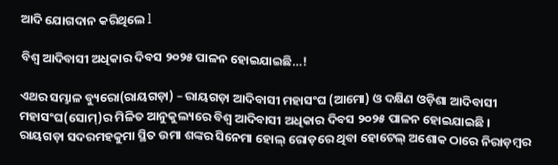ଆଦି ଯୋଗଦାନ କରିଥିଲେ l

ବିଶ୍ଵ ଆଦିବାସୀ ଅଧିକାର ଦିବସ ୨୦୨୫ ପାଳନ ହୋଇଯାଇଛି…!

ଏଥର ସମ୍ଭାଳ ବ୍ୟୁରୋ(ରାୟଗଡ଼ା) – ରାୟଗଡ଼ା ଆଦିବାସୀ ମହାସଂଘ (ଆମୋ) ଓ ଦକ୍ଷିଣ ଓଡ଼ିଶା ଆଦିବାସୀ ମହାସଂଘ(ସୋମ୍)ର ମିଳିତ ଆନୁକୁଲ୍ୟରେ ବିଶ୍ବ ଆଦିବାସୀ ଅଧିକାର ଦିବସ ୨୦୨୫ ପାଳନ ହୋଇଯାଇଛି । ରାୟଗଡ଼ା ସଦରମହକୁମା ସ୍ଥିତ ଉମା ଶଙ୍କର ସିନେମା ହୋଲ୍ ରୋଡ଼ରେ ଥିବା ହୋଟେଲ୍ ଅଶୋକ ଠାରେ ନିରାଡ଼ମ୍ବର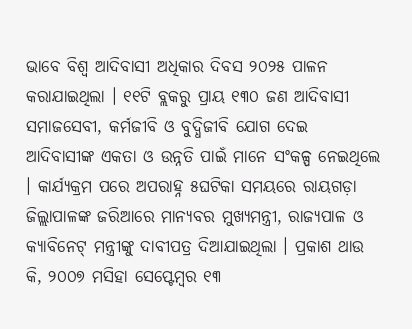ଭାବେ ବିଶ୍ଵ ଆଦିବାସୀ ଅଧିକାର ଦିବସ ୨୦୨୫ ପାଳନ କରାଯାଇଥିଲା । ୧୧ଟି ବ୍ଲକରୁ ପ୍ରାୟ ୧୩୦ ଜଣ ଆଦିବାସୀ ସମାଜସେବୀ, କର୍ମଜୀବି ଓ ବୁଦ୍ଧିଜୀବି ଯୋଗ ଦେଇ ଆଦିବାସୀଙ୍କ ଏକତା ଓ ଉନ୍ନତି ପାଇଁ ମାନେ ସଂକଳ୍ପ ନେଇଥିଲେ । କାର୍ଯ୍ୟକ୍ରମ ପରେ ଅପରାହ୍ନ ୫ଘଟିକା ସମୟରେ ରାୟଗଡ଼ା ଜିଲ୍ଲାପାଳଙ୍କ ଜରିଆରେ ମାନ୍ୟବର ମୁଖ୍ୟମନ୍ତ୍ରୀ, ରାଜ୍ୟପାଳ ଓ କ୍ୟାବିନେଟ୍ ମନ୍ତ୍ରୀଙ୍କୁ ଦାବୀପତ୍ର ଦିଆଯାଇଥିଲା । ପ୍ରକାଶ ଥାଉ କି, ୨୦୦୭ ମସିହା ସେପ୍ଟେମ୍ବର ୧୩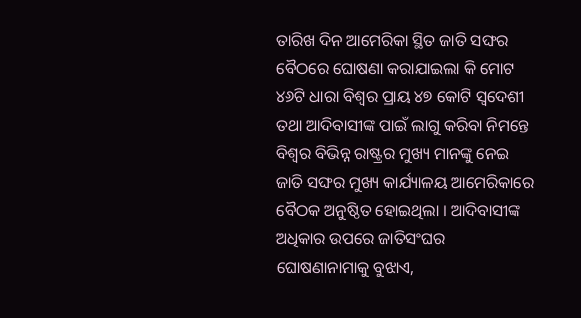ତାରିଖ ଦିନ ଆମେରିକା ସ୍ଥିତ ଜାତି ସଙ୍ଘର ବୈଠରେ ଘୋଷଣା କରାଯାଇଲା କି ମୋଟ ୪୬ଟି ଧାରା ବିଶ୍ବର ପ୍ରାୟ ୪୭ କୋଟି ସ୍ୱଦେଶୀ ତଥା ଆଦିବାସୀଙ୍କ ପାଇଁ ଲାଗୁ କରିବା ନିମନ୍ତେ ବିଶ୍ୱର ବିଭିନ୍ନ ରାଷ୍ଟ୍ରର ମୁଖ୍ୟ ମାନଙ୍କୁ ନେଇ ଜାତି ସଙ୍ଘର ମୁଖ୍ୟ କାର୍ଯ୍ୟାଳୟ ଆମେରିକାରେ ବୈଠକ ଅନୁଷ୍ଠିତ ହୋଇଥିଲା । ଆଦିବାସୀଙ୍କ ଅଧିକାର ଉପରେ ଜାତିସଂଘର ଘୋଷଣାନାମାକୁ ବୁଝାଏ,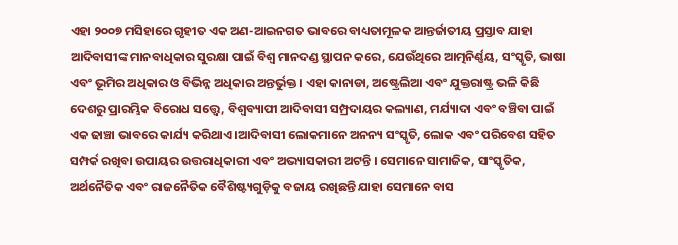ଏହା ୨୦୦୭ ମସିହାରେ ଗୃହୀତ ଏକ ଅଣ-ଆଇନଗତ ଭାବରେ ବାଧ୍ୟତାମୂଳକ ଆନ୍ତର୍ଜାତୀୟ ପ୍ରସ୍ତାବ ଯାହା ଆଦିବାସୀଙ୍କ ମାନବାଧିକାର ସୁରକ୍ଷା ପାଇଁ ବିଶ୍ୱ ମାନଦଣ୍ଡ ସ୍ଥାପନ କରେ, ଯେଉଁଥିରେ ଆତ୍ମନିର୍ଣ୍ଣୟ, ସଂସ୍କୃତି, ଭାଷା ଏବଂ ଭୂମିର ଅଧିକାର ଓ ବିଭିନ୍ନ ଅଧିକାର ଅନ୍ତର୍ଭୁକ୍ତ । ଏହା କାନାଡା, ଅଷ୍ଟ୍ରେଲିଆ ଏବଂ ଯୁକ୍ତରାଷ୍ଟ୍ର ଭଳି କିଛି ଦେଶରୁ ପ୍ରାରମ୍ଭିକ ବିରୋଧ ସତ୍ତ୍ୱେ, ବିଶ୍ୱବ୍ୟାପୀ ଆଦିବାସୀ ସମ୍ପ୍ରଦାୟର କଲ୍ୟାଣ, ମର୍ଯ୍ୟାଦା ଏବଂ ବଞ୍ଚିବା ପାଇଁ ଏକ ଢାଞ୍ଚା ଭାବରେ କାର୍ଯ୍ୟ କରିଥାଏ ।ଆଦିବାସୀ ଲୋକମାନେ ଅନନ୍ୟ ସଂସ୍କୃତି, ଲୋକ ଏବଂ ପରିବେଶ ସହିତ ସମ୍ପର୍କ ରଖିବା ଉପାୟର ଉତ୍ତରାଧିକାରୀ ଏବଂ ଅଭ୍ୟାସକାରୀ ଅଟନ୍ତି । ସେମାନେ ସାମାଜିକ, ସାଂସ୍କୃତିକ, ଅର୍ଥନୈତିକ ଏବଂ ରାଜନୈତିକ ବୈଶିଷ୍ଟ୍ୟଗୁଡ଼ିକୁ ବଜାୟ ରଖିଛନ୍ତି ଯାହା ସେମାନେ ବାସ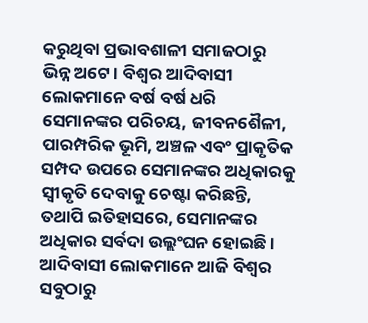କରୁଥିବା ପ୍ରଭାବଶାଳୀ ସମାଜଠାରୁ ଭିନ୍ନ ଅଟେ । ବିଶ୍ୱର ଆଦିବାସୀ ଲୋକମାନେ ବର୍ଷ ବର୍ଷ ଧରି ସେମାନଙ୍କର ପରିଚୟ, ଜୀବନଶୈଳୀ, ପାରମ୍ପରିକ ଭୂମି, ଅଞ୍ଚଳ ଏବଂ ପ୍ରାକୃତିକ ସମ୍ପଦ ଉପରେ ସେମାନଙ୍କର ଅଧିକାରକୁ ସ୍ୱୀକୃତି ଦେବାକୁ ଚେଷ୍ଟା କରିଛନ୍ତି, ତଥାପି ଇତିହାସରେ, ସେମାନଙ୍କର ଅଧିକାର ସର୍ବଦା ଉଲ୍ଲଂଘନ ହୋଇଛି । ଆଦିବାସୀ ଲୋକମାନେ ଆଜି ବିଶ୍ୱର ସବୁଠାରୁ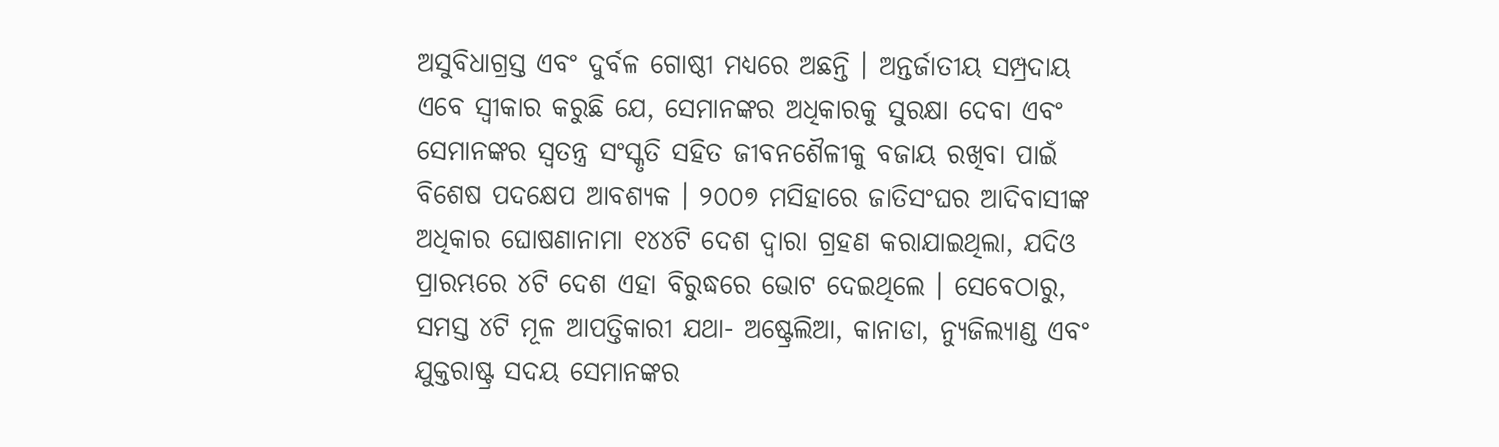ଅସୁବିଧାଗ୍ରସ୍ତ ଏବଂ ଦୁର୍ବଳ ଗୋଷ୍ଠୀ ମଧ୍ୟରେ ଅଛନ୍ତି । ଅନ୍ତର୍ଜାତୀୟ ସମ୍ପ୍ରଦାୟ ଏବେ ସ୍ୱୀକାର କରୁଛି ଯେ, ସେମାନଙ୍କର ଅଧିକାରକୁ ସୁରକ୍ଷା ଦେବା ଏବଂ ସେମାନଙ୍କର ସ୍ୱତନ୍ତ୍ର ସଂସ୍କୃତି ସହିତ ଜୀବନଶୈଳୀକୁ ବଜାୟ ରଖିବା ପାଇଁ ବିଶେଷ ପଦକ୍ଷେପ ଆବଶ୍ୟକ । ୨୦୦୭ ମସିହାରେ ଜାତିସଂଘର ଆଦିବାସୀଙ୍କ ଅଧିକାର ଘୋଷଣାନାମା ୧୪୪ଟି ଦେଶ ଦ୍ୱାରା ଗ୍ରହଣ କରାଯାଇଥିଲା, ଯଦିଓ ପ୍ରାରମ୍ଭରେ ୪ଟି ଦେଶ ଏହା ବିରୁଦ୍ଧରେ ଭୋଟ ଦେଇଥିଲେ । ସେବେଠାରୁ, ସମସ୍ତ ୪ଟି ମୂଳ ଆପତ୍ତିକାରୀ ଯଥା- ଅଷ୍ଟ୍ରେଲିଆ, କାନାଡା, ନ୍ୟୁଜିଲ୍ୟାଣ୍ଡ ଏବଂ ଯୁକ୍ତରାଷ୍ଟ୍ର ସଦୟ ସେମାନଙ୍କର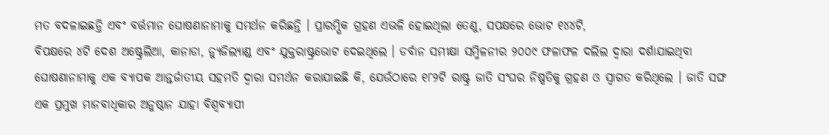ମତ ବଦଳାଇଛନ୍ତି ଏବଂ ବର୍ତ୍ତମାନ ଘୋଷଣାନାମାକୁ ସମର୍ଥନ କରିଛନ୍ତି । ପ୍ରାରମ୍ଭିକ ଗ୍ରହଣ ଏଭଳି ହୋଇଥିଲା ତେଣୁ, ସପକ୍ଷରେ ଭୋଟ ୧୪୪ଟି,
ବିପକ୍ଷରେ ୪ଟି ଦେଶ ଅଷ୍ଟ୍ରେଲିଆ, କାନାଡା, ନ୍ୟୁଜିଲ୍ୟାଣ୍ଡ ଏବଂ ଯୁକ୍ତରାଷ୍ଟ୍ରଭୋଟ ଦେଇଥିଲେ । ଡର୍ବାନ ସମୀକ୍ଷା ସମ୍ମିଳନୀର ୨୦୦୯ ଫଳାଫଳ ଦଲିଲ ଦ୍ୱାରା ଦର୍ଶାଯାଇଥିବା ଘୋଷଣାନାମାକୁ ଏକ ବ୍ୟାପକ ଆନ୍ତର୍ଜାତୀୟ ସହମତି ଦ୍ୱାରା ସମର୍ଥନ କରାଯାଇଛି କି, ଯେଉଁଠାରେ ୧୮୨ଟି ରାଷ୍ଟ୍ର ଜାତି ସଂଘର ନିଷ୍ପତିକୁ ଗ୍ରହଣ ଓ ସ୍ୱାଗତ କରିଥିଲେ । ଜାତି ସଙ୍ଘ ଏକ ପ୍ରମୁଖ ମାନବାଧିକାର ଅନୁଷ୍ଠାନ ଯାହା ବିଶ୍ୱବ୍ୟାପୀ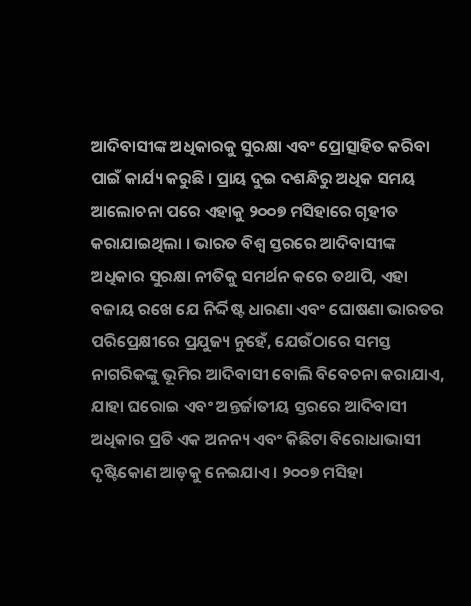ଆଦିବାସୀଙ୍କ ଅଧିକାରକୁ ସୁରକ୍ଷା ଏବଂ ପ୍ରୋତ୍ସାହିତ କରିବା ପାଇଁ କାର୍ଯ୍ୟ କରୁଛି । ପ୍ରାୟ ଦୁଇ ଦଶନ୍ଧିରୁ ଅଧିକ ସମୟ ଆଲୋଚନା ପରେ ଏହାକୁ ୨୦୦୭ ମସିହାରେ ଗୃହୀତ କରାଯାଇଥିଲା । ଭାରତ ବିଶ୍ୱ ସ୍ତରରେ ଆଦିବାସୀଙ୍କ ଅଧିକାର ସୁରକ୍ଷା ନୀତିକୁ ସମର୍ଥନ କରେ ତଥାପି, ଏହା ବଜାୟ ରଖେ ଯେ ନିର୍ଦ୍ଦିଷ୍ଟ ଧାରଣା ଏବଂ ଘୋଷଣା ଭାରତର ପରିପ୍ରେକ୍ଷୀରେ ପ୍ରଯୁଜ୍ୟ ନୁହେଁ, ଯେଉଁଠାରେ ସମସ୍ତ ନାଗରିକଙ୍କୁ ଭୂମିର ଆଦିବାସୀ ବୋଲି ବିବେଚନା କରାଯାଏ, ଯାହା ଘରୋଇ ଏବଂ ଅନ୍ତର୍ଜାତୀୟ ସ୍ତରରେ ଆଦିବାସୀ ଅଧିକାର ପ୍ରତି ଏକ ଅନନ୍ୟ ଏବଂ କିଛିଟା ବିରୋଧାଭାସୀ ଦୃଷ୍ଟିକୋଣ ଆଡ଼କୁ ନେଇଯାଏ । ୨୦୦୭ ମସିହା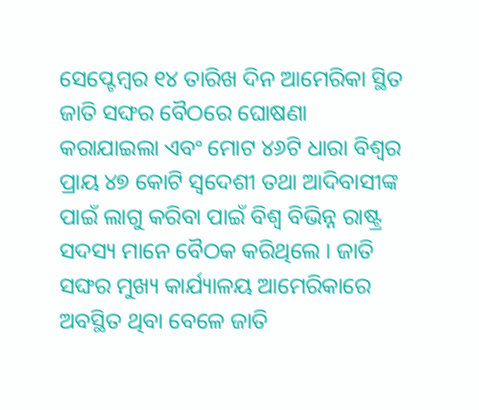ସେପ୍ଟେମ୍ବର ୧୪ ତାରିଖ ଦିନ ଆମେରିକା ସ୍ଥିତ ଜାତି ସଙ୍ଘର ବୈଠରେ ଘୋଷଣା କରାଯାଇଲା ଏବଂ ମୋଟ ୪୬ଟି ଧାରା ବିଶ୍ବର ପ୍ରାୟ ୪୭ କୋଟି ସ୍ୱଦେଶୀ ତଥା ଆଦିବାସୀଙ୍କ ପାଇଁ ଲାଗୁ କରିବା ପାଇଁ ବିଶ୍ୱ ବିଭିନ୍ନ ରାଷ୍ଟ୍ର ସଦସ୍ୟ ମାନେ ବୈଠକ କରିଥିଲେ । ଜାତି ସଙ୍ଘର ମୁଖ୍ୟ କାର୍ଯ୍ୟାଳୟ ଆମେରିକାରେ ଅବସ୍ଥିତ ଥିବା ବେଳେ ଜାତି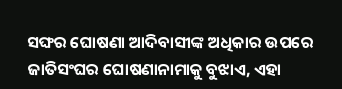ସଙ୍ଘର ଘୋଷଣା ଆଦିବାସୀଙ୍କ ଅଧିକାର ଉପରେ ଜାତିସଂଘର ଘୋଷଣାନାମାକୁ ବୁଝାଏ, ଏହା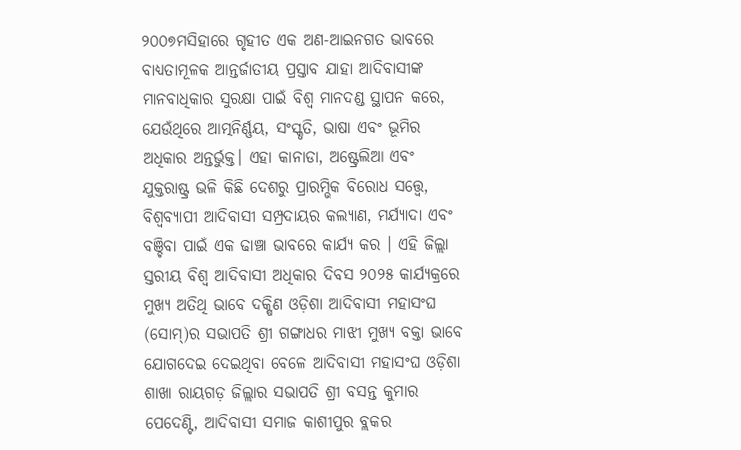୨୦୦୭ମସିହାରେ ଗୃହୀତ ଏକ ଅଣ-ଆଇନଗତ ଭାବରେ ବାଧ୍ୟତାମୂଳକ ଆନ୍ତର୍ଜାତୀୟ ପ୍ରସ୍ତାବ ଯାହା ଆଦିବାସୀଙ୍କ ମାନବାଧିକାର ସୁରକ୍ଷା ପାଇଁ ବିଶ୍ୱ ମାନଦଣ୍ଡ ସ୍ଥାପନ କରେ, ଯେଉଁଥିରେ ଆତ୍ମନିର୍ଣ୍ଣୟ, ସଂସ୍କୃତି, ଭାଷା ଏବଂ ଭୂମିର ଅଧିକାର ଅନ୍ତର୍ଭୁକ୍ତ। ଏହା କାନାଡା, ଅଷ୍ଟ୍ରେଲିଆ ଏବଂ ଯୁକ୍ତରାଷ୍ଟ୍ର ଭଳି କିଛି ଦେଶରୁ ପ୍ରାରମ୍ଭିକ ବିରୋଧ ସତ୍ତ୍ୱେ, ବିଶ୍ୱବ୍ୟାପୀ ଆଦିବାସୀ ସମ୍ପ୍ରଦାୟର କଲ୍ୟାଣ, ମର୍ଯ୍ୟାଦା ଏବଂ ବଞ୍ଚିବା ପାଇଁ ଏକ ଢାଞ୍ଚା ଭାବରେ କାର୍ଯ୍ୟ କର । ଏହି ଜିଲ୍ଲା ସ୍ତରୀୟ ବିଶ୍ବ ଆଦିବାସୀ ଅଧିକାର ଦିବସ ୨୦୨୫ କାର୍ଯ୍ୟକ୍ରରେ ମୁଖ୍ୟ ଅତିଥି ଭାବେ ଦକ୍ଷିଣ ଓଡ଼ିଶା ଆଦିବାସୀ ମହାସଂଘ (ସୋମ୍)ର ସଭାପତି ଶ୍ରୀ ଗଙ୍ଗାଧର ମାଝୀ ମୁଖ୍ୟ ବକ୍ତା ଭାବେ ଯୋଗଦେଇ ଦେଇଥିବା ବେଳେ ଆଦିବାସୀ ମହାସଂଘ ଓଡ଼ିଶା ଶାଖା ରାୟଗଡ଼ ଜିଲ୍ଲାର ସଭାପତି ଶ୍ରୀ ବସନ୍ତ କୁମାର ପେଦେଣ୍ଟି, ଆଦିବାସୀ ସମାଜ କାଶୀପୁର ବ୍ଲକର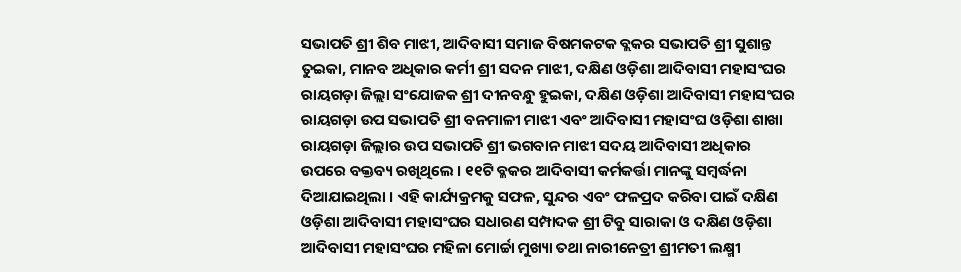ସଭାପତି ଶ୍ରୀ ଶିବ ମାଝୀ, ଆଦିବାସୀ ସମାଜ ବିଷମକଟକ ବ୍ଲକର ସଭାପତି ଶ୍ରୀ ସୁଶାନ୍ତ ତୁଇକା, ମାନବ ଅଧିକାର କର୍ମୀ ଶ୍ରୀ ସଦନ ମାଝୀ, ଦକ୍ଷିଣ ଓଡ଼ିଶା ଆଦିବାସୀ ମହାସଂଘର ରାୟଗଡ଼ା ଜିଲ୍ଲା ସଂଯୋଜକ ଶ୍ରୀ ଦୀନବନ୍ଧୁ ହୁଇକା, ଦକ୍ଷିଣ ଓଡ଼ିଶା ଆଦିବାସୀ ମହାସଂଘର ରାୟଗଡ଼ା ଉପ ସଭାପତି ଶ୍ରୀ ବନମାଳୀ ମାଝୀ ଏବଂ ଆଦିବାସୀ ମହାସଂଘ ଓଡ଼ିଶା ଶାଖା ରାୟଗଡ଼ା ଜିଲ୍ଲାର ଉପ ସଭାପତି ଶ୍ରୀ ଭଗବାନ ମାଝୀ ସଦୟ ଆଦିବାସୀ ଅଧିକାର ଉପରେ ବକ୍ତବ୍ୟ ରଖିଥିଲେ । ୧୧ଟି ବ୍ଳକର ଆଦିବାସୀ କର୍ମକର୍ତ୍ତା ମାନଙ୍କୁ ସମ୍ବର୍ଦ୍ଧନା ଦିଆଯାଇଥିଲା । ଏହି କାର୍ଯ୍ୟକ୍ରମକୁ ସଫଳ, ସୁନ୍ଦର ଏବଂ ଫଳପ୍ରଦ କରିବା ପାଇଁ ଦକ୍ଷିଣ ଓଡ଼ିଶା ଆଦିବାସୀ ମହାସଂଘର ସଧାରଣ ସମ୍ପାଦକ ଶ୍ରୀ ଟିବୁ ସାରାକା ଓ ଦକ୍ଷିଣ ଓଡ଼ିଶା ଆଦିବାସୀ ମହାସଂଘର ମହିଳା ମୋର୍ଚ୍ଚା ମୁଖ୍ୟା ତଥା ନାରୀନେତ୍ରୀ ଶ୍ରୀମତୀ ଲକ୍ଷ୍ମୀ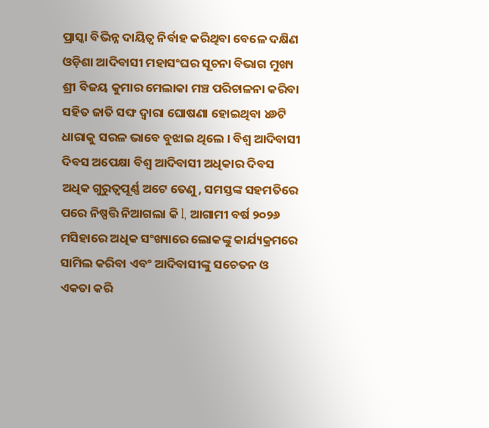ପ୍ରାସ୍କା ବିଭିନ୍ନ ଦାୟିତ୍ଵ ନିର୍ବାହ କରିଥିବା ବେଳେ ଦକ୍ଷିଣ ଓଡ଼ିଶା ଆଦିବାସୀ ମହାସଂଘର ସୂଚନା ବିଭାଗ ମୁଖ୍ୟ ଶ୍ରୀ ବିଜୟ କୁମାର ମେଲାକା ମଞ୍ଚ ପରିଚାଳନା କରିବା ସହିତ ଜାତି ସଙ୍ଘ ଦ୍ଵାରା ଘୋଷଣା ହୋଇଥିବା ୪୬ଟି ଧାରାକୁ ସରଳ ଭାବେ ବୁଝାଇ ଥିଲେ । ବିଶ୍ଵ ଆଦିବାସୀ ଦିବସ ଅପେକ୍ଷା ବିଶ୍ଵ ଆଦିବାସୀ ଅଧିକାର ଦିବସ ଅଧିକ ଗୁରୁତ୍ଵପୂର୍ଣ୍ଣ ଅଟେ ତେଣୁ, ସମସ୍ତଙ୍କ ସହମତିରେ ପରେ ନିଷ୍ପତ୍ତି ନିଆଗଲା କି l, ଆଗାମୀ ବର୍ଷ ୨୦୨୬ ମସିହାରେ ଅଧିକ ସଂଖ୍ୟାରେ ଲୋକଙ୍କୁ କାର୍ଯ୍ୟକ୍ରମରେ ସାମିଲ କରିବା ଏବଂ ଆଦିବାସୀଙ୍କୁ ସଚେତନ ଓ ଏକତା କରି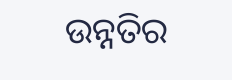ଉନ୍ନତିର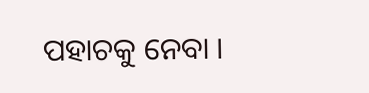ପହାଚକୁ ନେବା ।